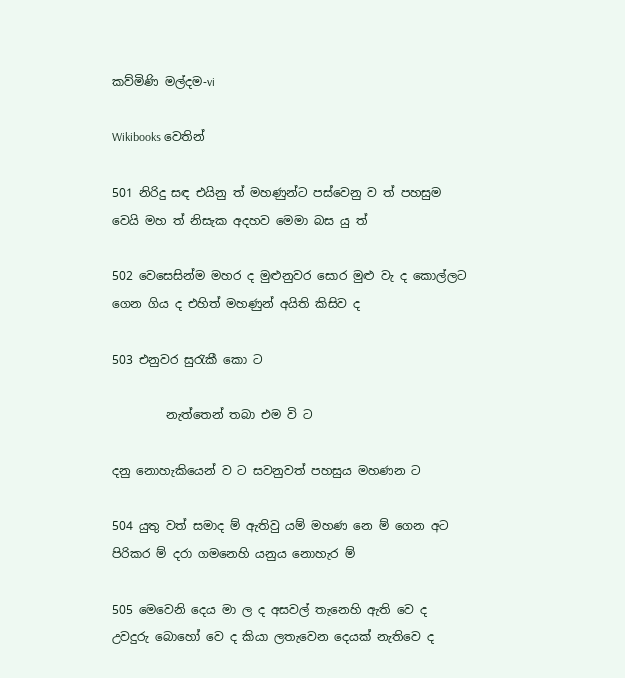කව්මිණි මල්දම-vi

Wikibooks වෙතින්

501 නිරිදු සඳ එයිනු ත් මහණුන්ට පස්වෙනු ව ත් පහසුම වෙයි මහ ත් නිසැක අදහව මෙමා බස යු ත්

502 වෙසෙසින්ම මහර ද මුළුනුවර සොර මුළු වැ ද කොල්ලට ගෙන ගිය ද එහිත් මහණුන් අයිති කිසිව ද

503 එනුවර සුරැකී කො ට

         නැත්තෙන් තබා එම වි ට

දනු නොහැකියෙන් ව ට සවනුවත් පහසුය මහණන ට

504 යුතු වත් සමාද ම් ඇතිවු යම් මහණ නෙ ම් ගෙන අට පිරිකර ම් දරා ගමනෙහි යනුය නොහැර ම්

505 මෙවෙනි දෙය මා ල ද අසවල් තැනෙහි ඇති වෙ ද උවදුරු බොහෝ වෙ ද කියා ලතැවෙන දෙයක් නැතිවෙ ද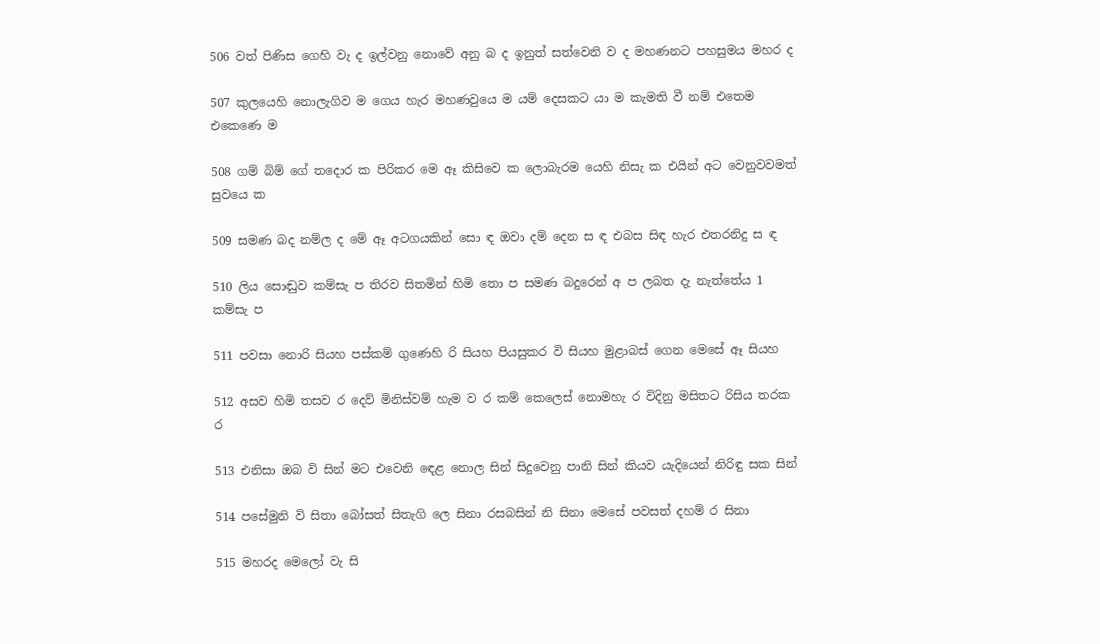506 වත් පිණිස ගෙහි වැ ද ඉල්වනු නොවේ අනු බ ද ඉනුත් සත්වෙනි ව ද මහණනට පහසුමය මහර ද

507 කුලයෙහි නොලැගිව ම ගෙය හැර මහණවුයෙ ම යම් දෙසකට යා ම කැමති වී නම් එතෙම එකෙණෙ ම

508 ගම් බිම් ගේ ‍‍තදොර ක පිරිකර මෙ ඈ කිසිවෙ ක ලොබැරම යෙහි නිසැ ක එයින් අට වෙනුවවමත් සුවයෙ ක

509 සමණ බද නම්ල ද මේ ඈ අටගයකින් සො ඳ ඔවා දම් දෙන ස ඳ එබස සිඳ හැර එතරනිදු ස ඳ

510 ලිය සොඬුව කම්සැ ප තිරව සිතමින් හිමි තො ප සමණ බදුරෙන් අ ප ලබත දැ නැත්තේය 1 කම්සැ ප

511 පවසා නොරි සියහ පස්කම් ගුණෙහි රි සියහ පියසුකර වි සියහ මුළාබස් ගෙන මෙසේ ඈ සියහ

512 අසව හිමි තසව ර දෙව් මිනිස්වම් හැම ව ර කම් කෙලෙස් නොමහැ ර විදිනු මසිතට රිසිය තරක ර

513 එනිසා ඔබ වි සින් මට එවෙනි ‍ඳෙළ නොල සින් සිදුවෙනු පානි සින් කියව යැදියෙන් නිරිඳු සක සින්

514 පසේමුනි වි සිතා බෝසත් සිතැගි ලෙ සිනා රසබසින් නි සිනා මෙසේ පවසත් දහම් ර සිනා

515 මහරද මෙලෝ වැ සි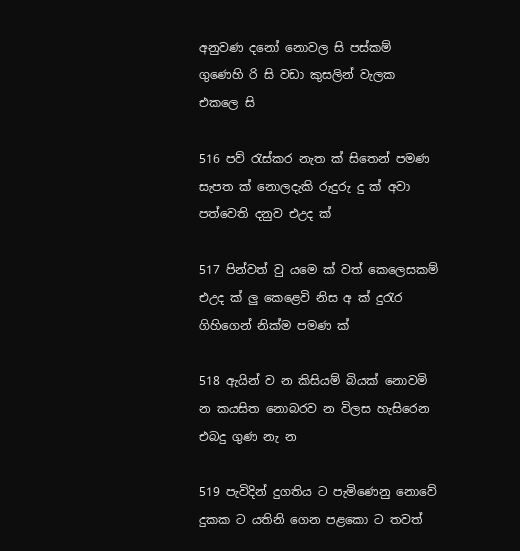අනුවණ දනෝ නොවල සි පස්කම් ගුණෙහි රි සි වඩා කුසලින් වැලක එකලෙ සි

516 පව් රැස්කර නැත ක් සිතෙන් පමණ සැපත ක් නොලදැකි රුදුරු දු ක් අවා පත්වෙති දනුව එඋද ක්

517 පින්වත් වු යමෙ ක් වත් කෙලෙසකම් එඋද ක් ලු කෙළෙවි නිස අ ක් දුරැර ගිහිගෙන් නික්ම පමණ ක්

518 ඇයින් ව න කිසියම් බියක් නොවමි න කයසිත නොබරව න විලස හැසිරෙන එබදු ගුණ නැ න

519 පැවිදින් දුගතිය ට පැමිණෙනු ‍නොවේ දුකක ට යතිනි ගෙන පළකො ට තවත්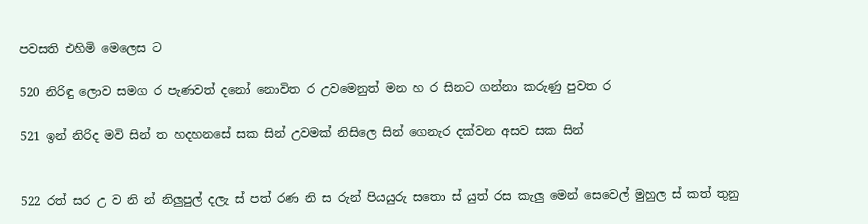පවසති එහිමි මෙලෙස ට

520 නිරිඳු ලොව සමග ර පැණවත් දනෝ නොවිත ර උවමෙනුත් මන හ ර සිනට ගන්නා කරුණු පුවත ර

521 ඉන් නිරිද මවි සින් ත හදහනසේ සක සින් උවමක් නිසිලෙ සින් ගෙනැර දක්වන අසව සක සින්


522 රත් සර උ ව නි න් නිලුපුල් දලැ ස් පත් රණ නි ස රුන් පියයුරු සතො ස් යුත් රස කැලු මෙන් සෙවෙල් මුහුල ස් කත් තුනු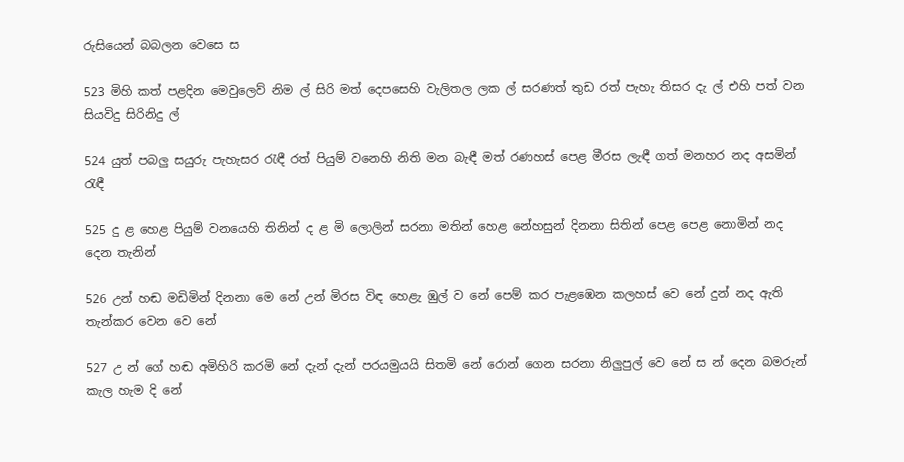රුසියෙන් බබලන වෙසෙ ස

523 මිහි කත් පළදින මෙවුලෙව් නිම ල් සිරි මත් දෙපසෙහි වැලිතල ලක ල් සරණත් තුඩ රත් පැහැ තිසර දැ ල් එහි පත් වන සියවිදු සිරිනිදු ල්

524 යුත් පබලු සයුරු පැහැසර රැඳී රත් පියුම් වනෙහි නිති මන බැඳී මත් රණහස් පෙළ මීරස ලැඳී ගත් මනහර නද අසමින් රැඳී

525 දු ළ හෙළ පියුම් වනයෙහි තිනින් ද ළ මි ලොලින් සරනා මතින් හෙළ නේහසුන් දිනනා සිතින් පෙළ පෙළ නොමින් නද දෙන තැනින්

526 උන් හඬ මඩිමින් දිනනා මෙ නේ උන් මිරස විඳ හෙළැ ඹුල් ව නේ පෙම් කර පැළඹෙන කලහස් වෙ නේ දුන් නද ඇති තැන්කර වෙන වෙ නේ

527 උ න් ගේ හඬ අමිහිරි කරමි නේ දැන් දැන් පරයමුයයි සිතමි නේ රොන් ගෙන සරනා නිලුපුල් වෙ නේ ස න් දෙන බමරුන් කැල හැම දි නේ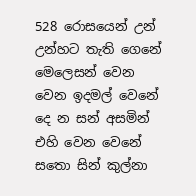528 රොසයෙන් උන් උන්හට තැති ගෙනේ මෙලෙසන් වෙන වෙන ඉදමල් වෙනේ දෙ න සන් අසමින් එහි වෙන වෙනේ සතො සින් කුල්නා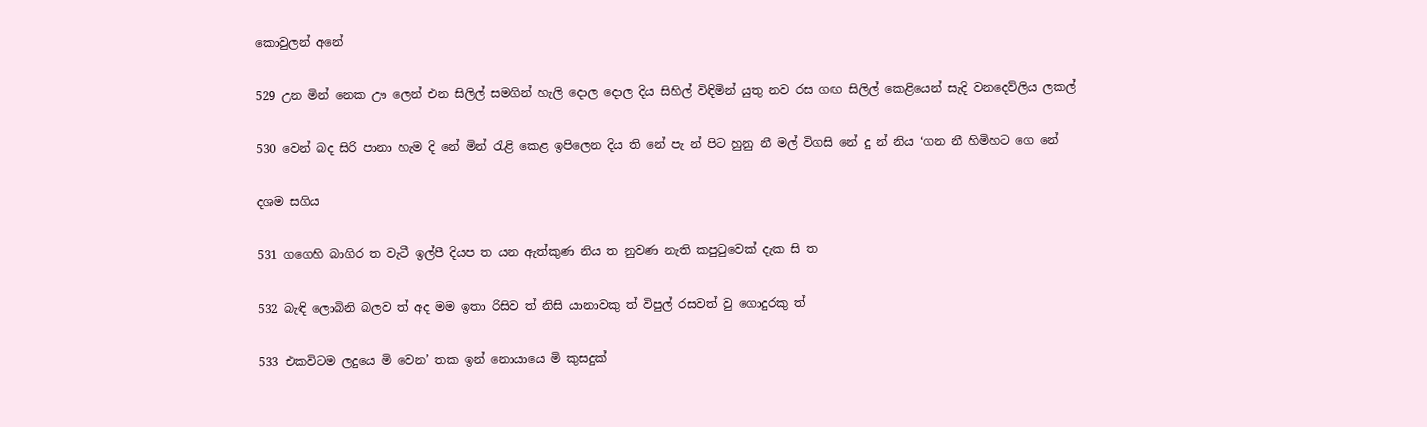කොවුලන් අනේ

529 උන මින් නෙක ඌ ලෙන් එන සිලිල් සමගින් හැලි ‍දොල දොල දිය සිහිල් විඳිමින් යුතු නව රස ගඟ සිලිල් කෙළියෙන් සැදි වනදෙව්ලිය ලකල්

530 වෙන් බද සිරි පානා හැම දි නේ මින් රැළි කෙළ ඉපිලෙන දිය ති නේ පැ න් පිට හුනු නී මල් විගසි නේ දු න් නිය ‘ගන නී හිමිහට ගෙ නේ

දශම සගිය

531 ගගෙහි බාගිර ත වැටී ඉල්පී දියප ත යන ඇත්කුණ නිය ත නුවණ නැති කපුටුවෙක් දැක සි ත

532 බැඳි ලොබිනි බලව ත් අද මම ඉතා රිසිව ත් නිසි යානාවකු ත් විපුල් රසවත් වු ගොදුරකු ත්

533 එකවිටම ලදුයෙ මි වෙන’ තක ඉන් නොයායෙ මි කුසදුක්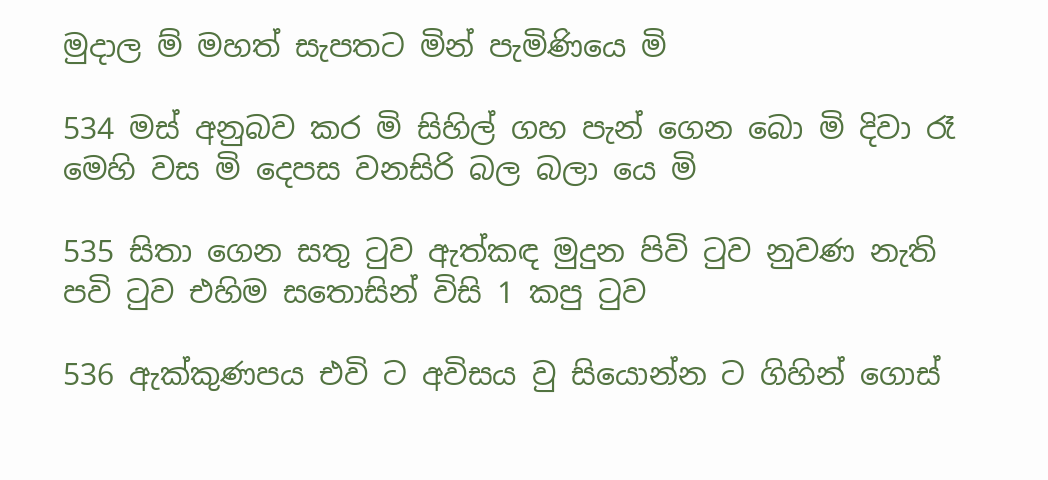මුදාල ම් මහත් සැපතට මින් පැමිණියෙ මි

534 මස් අනුබව කර මි සිහිල් ගහ පැන් ගෙන බො මි දිවා රෑ මෙහි වස මි දෙපස වනසිරි බල බලා යෙ මි

535 සිතා ගෙන සතු ටුව ඇත්කඳ මුදුන පිවි ටුව නුවණ නැති පවි ටුව එහිම සතොසින් විසි 1 කපු ටුව

536 ඇක්කුණපය එවි ට අවිසය වු සියොන්න ට ගිහින් ගොස්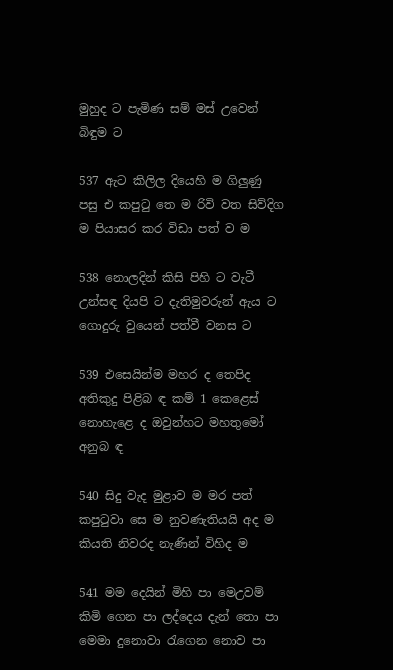මුහුද ට පැමිණ සම් මස් උවෙන් බිඳුම ට

537 ඇට කිලිල දියෙහි ම ගිලුණු පසු එ කපුටු තෙ ම රිවි වත සිව්දිග ම පියාසර කර විඩා පත් ව ම

538 නොලදින් කිසි පිහි ට වැටී උන්සඳ දියපි ට දැතිමුවරුන් ඇය ට ගොදුරු වුයෙන් පත්වී වනස ට

539 එසෙයින්ම මහර ද තෙපිද අතිකුදු පිළිබ ඳ කම් 1 කෙළෙස් නොහැළෙ ද ඔවුන්හට මහතුමෝ අනුබ ඳ

540 සිදු වැද මුළාව ම මර පත් කපුටුවා සෙ ම නුවණැතියයි අද ම කියති නිවරද නැණින් විහිද ම

541 මම දෙයින් මිහි පා මෙඋවම් කිමි ගෙන පා ලද්දෙය දැන් තො පා මෙමා දුනොවා රැගෙන නොව පා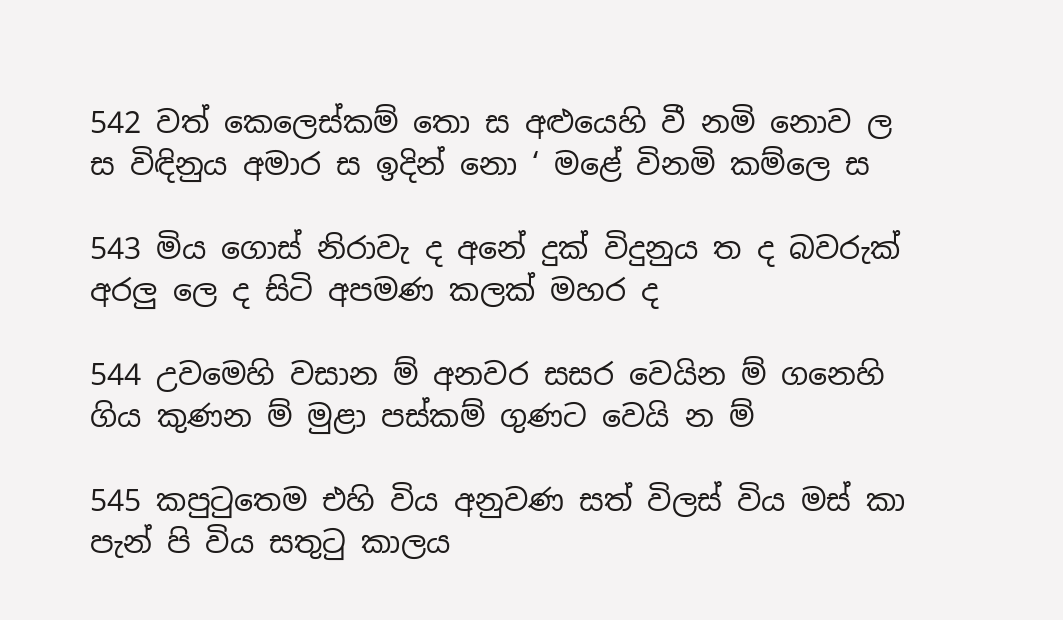542 වත් කෙලෙස්කම් තො ස අළුයෙහි වී නමි නොව ල ස විඳිනුය අමාර ස ඉදින් නො ‘ මළේ විනමි කම්ලෙ ස

543 මිය ගොස් නිරාවැ ද අනේ දුක් විදුනුය ත ද බවරුක් අරලු ලෙ ද සිටි අපමණ කලක් මහර ද

544 උවමෙහි වසාන ම් අනවර සසර වෙයින ම් ගනෙහි ගිය කුණන ම් මුළා පස්කම් ගුණට වෙයි න ම්

545 කපුටුතෙම එහි විය අනුවණ සත් විලස් විය මස් කා පැන් පි විය සතුටු කාලය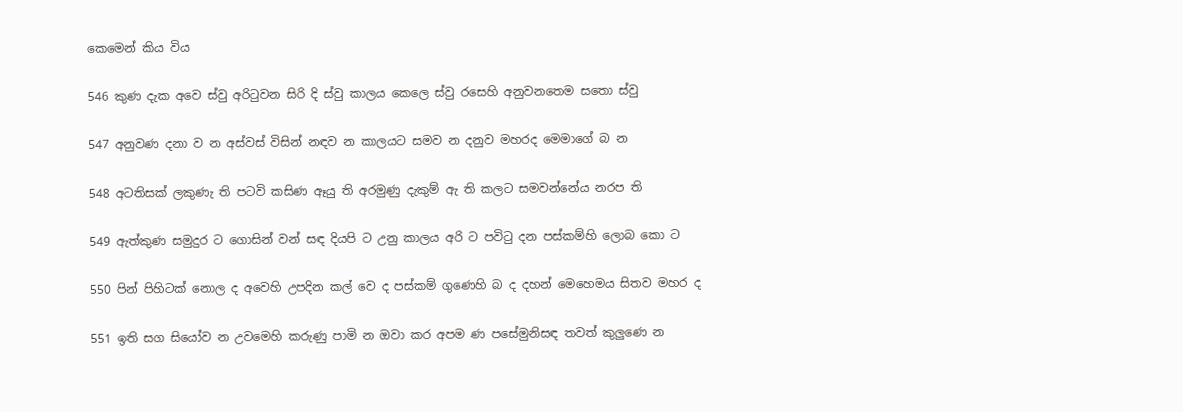කෙමෙන් කිය විය

546 කුණ දැක අවෙ ස්වු අරිටුවන සිරි දි ස්වු කාලය කෙලෙ ස්වු රසෙහි අනුවනතෙම සතො ස්වු

547 අනුවණ දනා ව න අස්වස් විසින් නඳව න කාලයට සමව න දනුව මහරද මෙමාගේ බ න

548 අටතිසක් ලකුණැ ති පටවි කසිණ ඈයු ති අරමුණු දැකුම් ඇ ති කලට සමවන්නේය නරප ති

549 ඇත්කුණ සමුදුර ට ගොසින් වන් සඳ දියපි ට උනු කාලය අරි ට පවිටු දන පස්කම්හි ලොබ කො ට

550 පින් පිහිටක් නොල ද අවෙහි උපදින කල් වෙ ද පස්කම් ගුණෙහි බ ද දහන් මෙහෙමය සිතව මහර ද

551 ඉති සග සියෝව න උවමෙහි කරුණු පාමි න ඔවා කර අපම ණ පසේමුනිසඳ තවත් කුලුණෙ න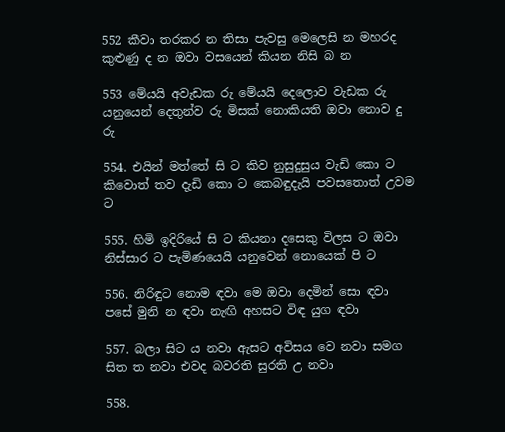552 කීවා තරකර න තිසා පැවසු මෙලෙසි න මහරද කුළුණු ද න ඔවා වසයෙන් කියන නිසි බ න

553 මේයයි අවැඩක රු මේයයි දෙලොව වැඩක රු යනුයෙන් දෙතුන්ව රු මිසක් නොකියති ඔවා නොව දු රු

554. එයින් මත්තේ සි ට කිව නුසුදුසුය වැඩි කො ට කිවොත් තව දැඩි කො ට කෙබඳුදැයි පවසතොත් උවම ට

555. හිමි ඉදිරියේ සි ට කියනා දසෙකු විලස ට ඔවා නිස්සාර ට පැමි‍ණයෙයි යනුවෙන් නොයෙක් පි ට

556. නිරිඳුට නොම ඳවා මෙ ඔවා දෙමින් සො ඳවා පසේ මුනි න ඳවා නැඟි අහසට විඳ යුග ඳවා

557. බලා සිට ය නවා ඇසට අවිසය වෙ නවා සමග සිත ත නවා එවද බවරති සුරති උ නවා

558.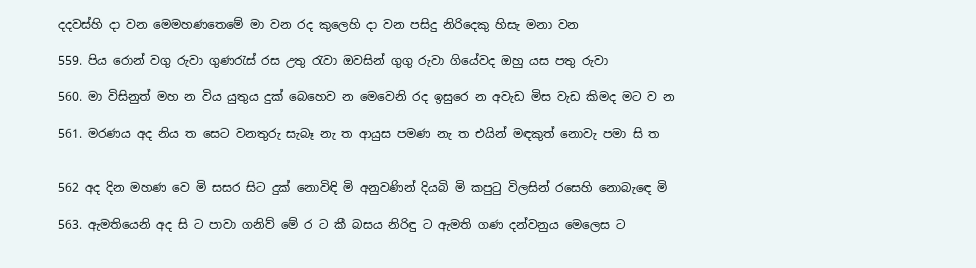දදවස්හි දා වන මෙමහණතෙමේ මා වන රද කුලෙහි දා වන පසිදු නිරිදෙකු හිසැ මනා වන

559. පිය රොන් වගු රුවා ගුණරැස් රස උතු රැවා ඔවසින් ගුගු රුවා ගියේවද ඔහු යස පතු රුවා

560. මා විසිනුත් මහ න විය යුතුය දුක් බෙහෙව න මෙවෙනි රද ඉසුරෙ න අවැඩ මිස වැඩ කිමද මට ව න

561. මරණය අද නිය ත සෙට වනතුරු සැබෑ නැ ත ආයුස පමණ නැ ත එයින් මඳකුත් නොවැ පමා සි ත


562 අද දින මහණ වෙ මි සසර සිට දුක් නොවිඳි මි අනුවණින් දියබි මි කපුටු විලසින් රසෙහි නොබැ‍ඳෙ මි

563. ඇමතියෙනි අද සි ට පාවා ගනිව් මේ ර ට කී බස‍ය නිරිඳු ට ඇමති ගණ දන්වනුය මෙලෙස ට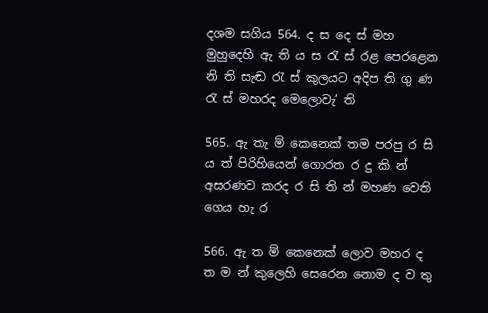දශම සගිය 564. ද ස දෙ ස් මහ මුහුදෙහි ඇ ති ය ස රැ ස් රළ පෙරළෙන නි ති සැඬ රැ ස් කුලයට අදිප ති ගු ණ රැ ස් මහරද මෙලොවැ’ ති

565. ඇ තැ ම් කෙනෙක් තම පරපු ර සි ය ත් පිරිහියෙන් ගොරත ර දු කි න් අසරණව කරද ර සි ති න් මහණ වෙති ගෙය හැ ර

566. ඇ ත ම් කෙනෙක් ලොව මහර ද ත ම න් කුලෙහි සෙරෙන නොම ද ව තු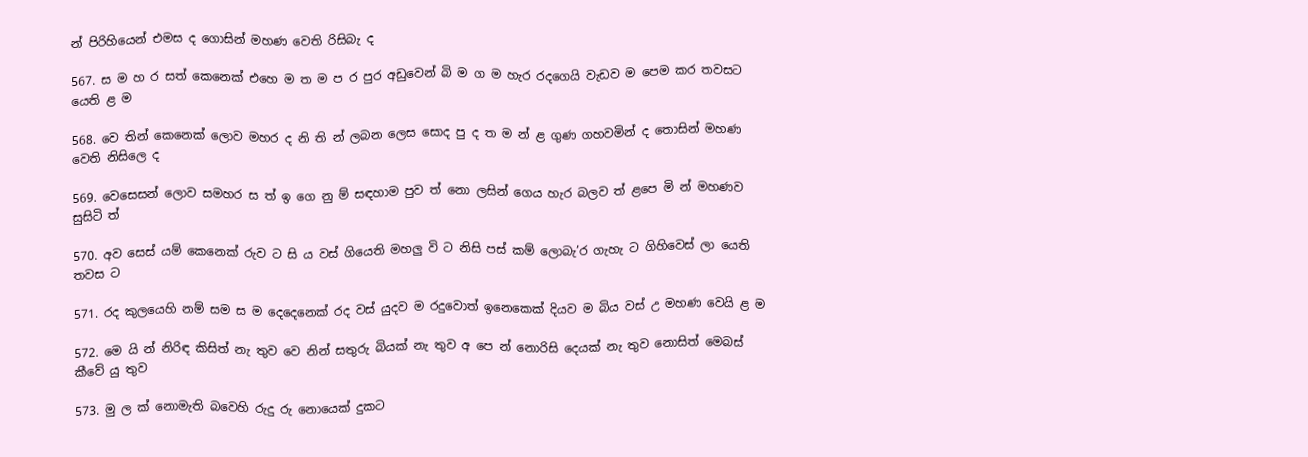න් පිරිහියෙන් එමස ද ගොසින් මහණ වෙති රිසිබැ ද

567. ස ම හ ර සත් කෙනෙක් එහෙ ම ත ම ප ර පුර අඩුවෙන් බි ම ග ම හැර රදගෙයි වැඩව ම පෙම කර තවසට යෙති ළ ම

568. වෙ තින් කෙනෙක් ලොව මහර ද නි ති න් ලබන ලෙස සොද පු ද ත ම න් ළ ගුණ ගහවමින් ද තොසින් මහණ වෙති නිසිලෙ ද

569. වෙසෙසන් ලොව සමහර ස ත් ඉ ගෙ නු ම් සඳහාම පුව ත් නො ලසින් ගෙය හැර බලව ත් ළපෙ මි න් මහණව සුසිටි ත්

570. අව සෙස් යම් කෙනෙක් රුව ට සි ය වස් ගියෙති මහලු වි ට නිසි පස් කම් ලොබැ’ර ගැහැ ට ගිහිවෙස් ලා යෙති තවස ට

571. රද කුලයෙහි නම් සම ස ම දෙදෙනෙක් රද වස් යුදව ම රදුවොත් ඉනෙකෙක් දියව ම බිය වස් උ මහණ වෙයි ළ ම

572. මෙ යි න් නිරිඳ කිසිත් නැ තුව වෙ නින් සතුරු බියක් නැ තුව අ පෙ න් නොරිසි දෙයක් නැ තුව නොසිත් මෙබස් කීවේ යු තුව

573. මු ල ක් නොමැති බවෙහි රුදු රු නොයෙක් දුකට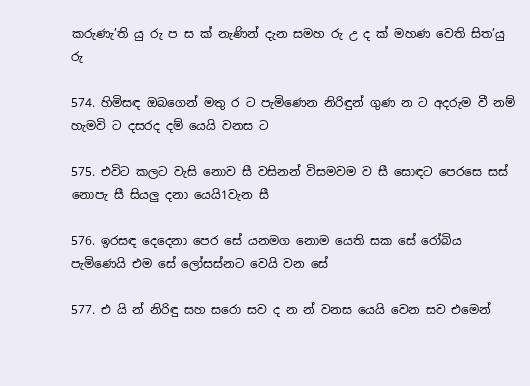කරුණැ’ති යු රු ප ස ක් නැණින් දැන සමහ රු උ ද ක් මහණ වෙති සිත’යු රු

574. හිමිසඳ ඔබගෙන් මතු ර ට පැමිණෙන නිරිඳුන් ගුණ න ට අදරුම වී නම් හැමවි ට දසරද දම් යෙයි වනස ට

575. එවිට කලට වැසි නොව සී වසිනන් විසමවම ව සී සොඳට පෙරසෙ සස් නොපැ සී සියලු දනා යෙයි1වැන සී

576. ඉරසඳ දෙදෙනා පෙර සේ යනමග නොම යෙති සක සේ රෝබිය පැමිණෙයි එම සේ ලෝසස්නට වෙයි වන සේ

577. එ යි න් නිරිඳු සහ සරො සව ද න න් වනස යෙයි වෙන සව එමෙන්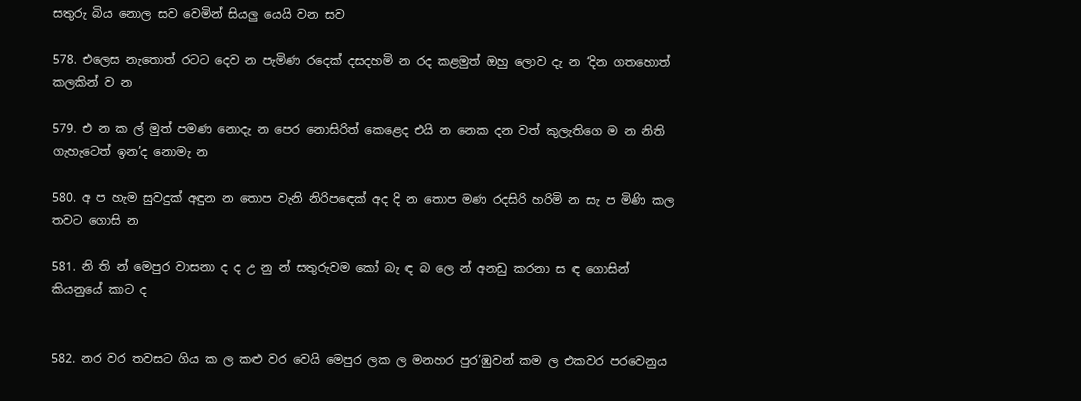සතුරු බිය නොල සව වෙමින් සියලු යෙයි වන සව

578. එලෙස නැතොත් රටට දෙව න පැමිණ රදෙක් දසදහමි න රද කළමුත් ඔහු ලොව දැ න ‘දින ගතහොත් කලකින් ව න

579. එ න ක ල් මුත් පමණ නොදැ න පෙර නොසිරිත් කෙළෙද එයි න නෙක දන වත් කුලැතිගෙ ම න නිති ගැහැටෙත් ඉන’ද නොමැ න

580. අ ප හැම සුවදුක් අඳුන න තොප වැනි නිරි‍පඳෙක් අද දි න තොප මණ රදසිරි හරිමි න සැ ප මිණි කල තවට ගොසි න

581. නි ති න් මෙපුර වාසනා ද ද උ නු න් සතුරුවම කෝ බැ ඳ බ ලෙ න් අනඩු කරනා ස ඳ ගොසින් කියනුයේ කාට ද


582. නර වර තවසට ගිය ක ල කළු වර වෙයි මෙපුර ලක ල මනහර පුර’ඹුවන් කම ල එකවර පරවෙනුය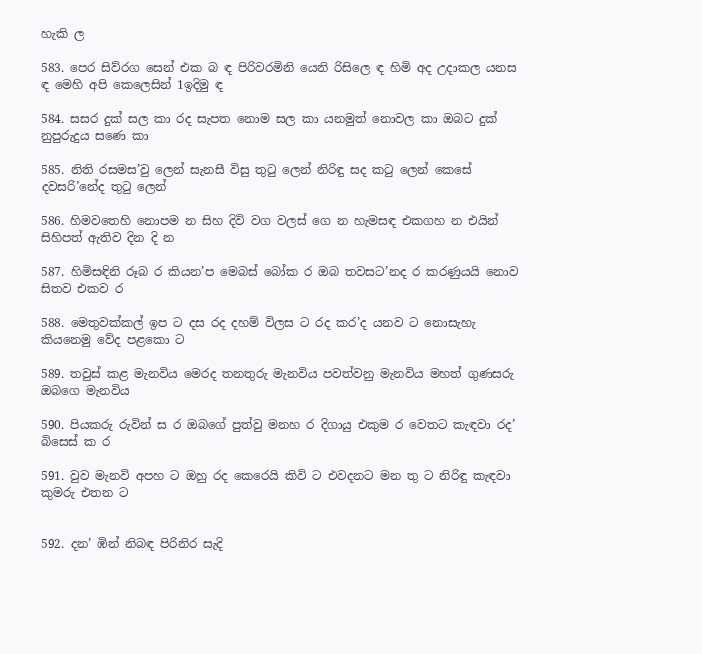හැකි ල

583. පෙර සිව්රග සෙන් එක බ ඳ පිරිවරමිනි යෙනි රිසිලෙ ඳ හිමි අද උදාකල යනස ඳ මෙහි අපි කෙලෙසින් 1ඉදිමු ඳ

584. සසර දුක් සල කා රද සැපත නොම සල කා යනමුත් නොවල කා ඔබට දුක් නුපුරුදුය සණෙ කා

585. නිති රසමස’වු ලෙන් සැනසී විසු තුටු ලෙන් නිරිඳු සද කටු ලෙන් කෙසේ දවසරි’නේද තුටු ලෙන්

586. හිමවතෙහි නොපම න සිහ දිවි වග වලස් ගෙ න හැමසඳ එකගහ න එයින් සිහිපත් ඇතිව දින දි න

587. හිමිසඳිනි රූබ ර කියන’ප මෙබස් බෝක ර ඔබ තවසට’නද ර කරණුයයි නොව සිතව එකව ර

588. මෙතුවක්කල් ඉප ට දස රද දහම් විලස ට රද කර’ද යනව ට නොසැහැ කියනෙමු වේද පළකො ට

589. තවුස් කළ මැනවිය මෙරද තනතුරු මැනවිය පවත්වනු මැනවිය මහත් ගුණසරු ඔබගෙ මැනවිය

590. පියකරු රුවින් ස ර ඔබගේ පුත්වු මනහ ර දිගායු එකුම ර වෙතට කැඳවා රද’ බිසෙස් ක ර

591. වුව මැනවි අපහ ට ඔහු රද කෙරෙයි කිවි ට එවදනට මන තු ට නිරිඳු කැඳවා කුමරු එතන ට


592. දන’ ඹින් නිබඳ පිරිනිර සැදි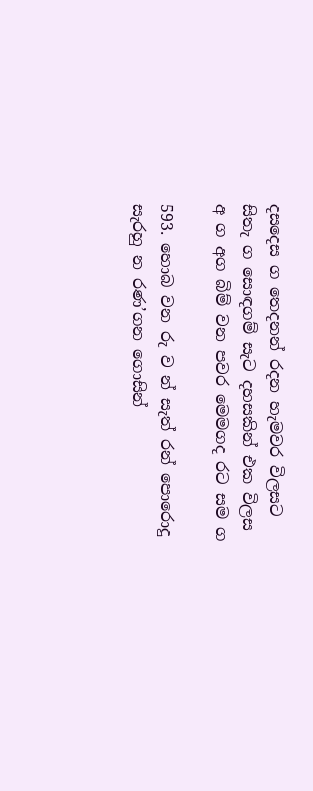දසදෙස ග තෙදනන් රදන හැමවර විලසට සිතැ ග සොඳගම් සැට දහසකින් එක විලස අ ග අග බිම් වන පවර මෙමගද රට සම ග

593. හොබ වන රු ව න් සැත් රන් පොරොදු සැරහු න රණ’ගන ගොසින්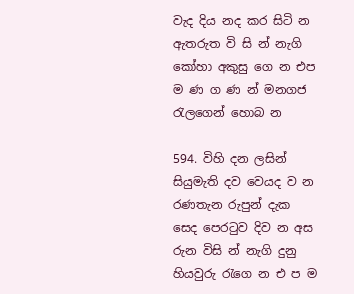වැද දිය නද කර සිටි න ඇතරුත වි සි න් නැගි කෝහා අකුසු ගෙ න එප ම ණ ග ණ න් මනගජ රැලගෙන් හොබ න

594. විහි දන ලසින් සියුමැති දව වෙයද ව න රණතැන රුපුන් දැක සෙද පෙරටුව දිව න අස රුන විසි න් නැගි දුනු හියවුරු රැගෙ න එ ප ම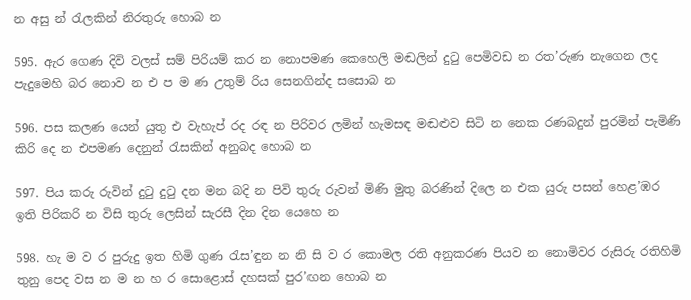න අසු න් රැලකින් නිරතුරු හොබ න

595. ඇර ගෙණ දිවි වලස් සම් පිරියම් කර න නොපමණ කෙහෙලි මඬලින් දුටු පෙමිවඩ න රත’රුණ නැගෙන ලද පැදුමෙහි බර නොව න එ ප ම ණ උතුම් රිය සෙනගින්ද සසොබ න

596. පස කලණ යෙන් යුතු එ වැහැප් රද රඳ න පිරිවර ලමින් හැමසඳ මඬළුව සිටි න නෙක රණබදුන් පුරමින් පැමිණි කිරි දෙ න එපමණ දෙනුන් රැසකින් අනුබද හොබ න

597. පිය කරු රුවින් දුටු දුටු දන මන බදි න පිවි තුරු රුවන් මිණි මුතු බරණින් දිලෙ න එක යුරු පසන් හෙළ’ඹර ඉති පිරිකරි න විසි තුරු ලෙසින් සැරසී දින දින යෙහෙ න

598. හැ ම ව ර පුරුදු ඉත හිමි ගුණ රැස’ඳුන න නි සි ව ර කොමල රති අනුකරණ පියව න නොමිවර රුසිරු රතිහිමි තුනු පෙද වස න ම න හ ර සොළොස් දහසක් පුර’ඟන හොබ න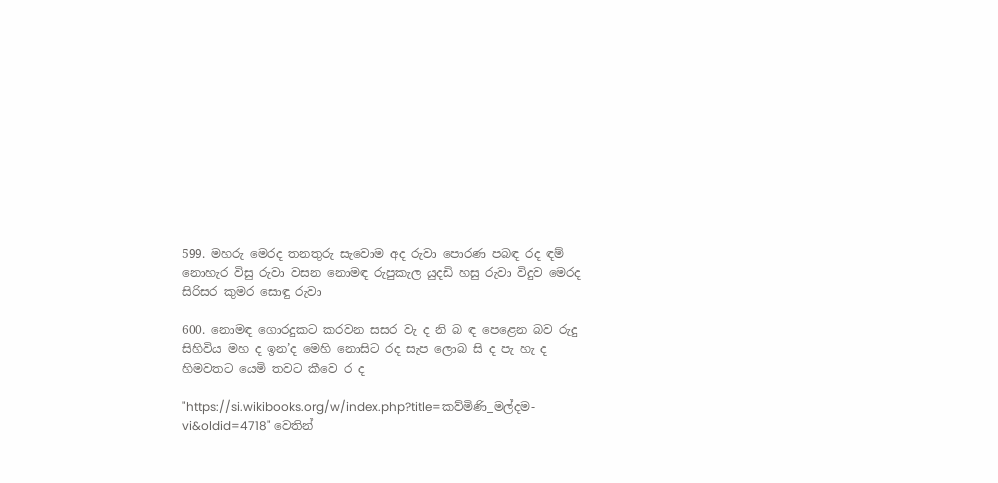599. මහරු මෙරද තනතුරු සැවොම අද රුවා පොරණ පබඳ රද ඳම් නොහැර විසු රුවා වසන නොමඳ රුපුකැල යුදඩි හසු රුවා විදුව මෙරද සිරිසර කුමර සොඳු රුවා

600. නොමඳ ගොරදුකට කරවන සසර වැ ද නි බ ඳ පෙළෙන බව රුදු සිහිවිය මහ ද ඉන’ද මෙහි නොසිට රද සැප ලොබ සි ද පැ හැ ද හිමවතට යෙමි තවට කීවෙ ර ද

"https://si.wikibooks.org/w/index.php?title=කව්මිණි_මල්දම-vi&oldid=4718" වෙතින්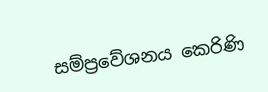සම්ප්‍රවේශනය කෙරිණි